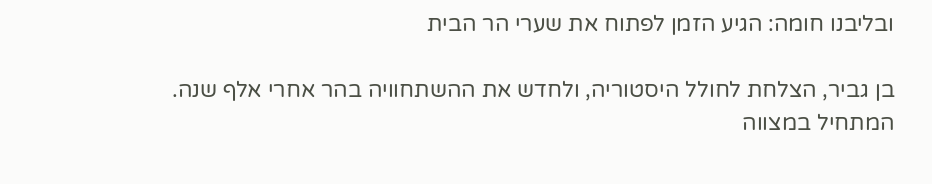ובליבנו חומה: הגיע הזמן לפתוח את שערי הר הבית

בן גביר, הצלחת לחולל היסטוריה, ולחדש את ההשתחוויה בהר אחרי אלף שנה. המתחיל במצווה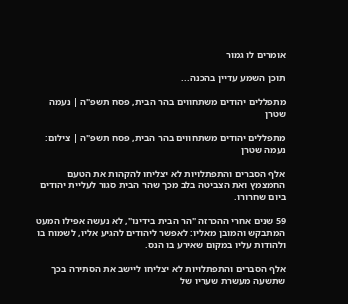אומרים לו גמור

תוכן השמע עדיין בהכנה...

מתפללים יהודים משתחווים בהר הבית, פסח תשפ"ה | נעמה שטרן

מתפללים יהודים משתחווים בהר הבית, פסח תשפ"ה | צילום: נעמה שטרן

אלף הסברים והתפתלויות לא יצליחו להקהות את הטעם החמצמץ ואת הצביטה בלב מכך שהר הבית סגור לעליית יהודים ביום שחרורו.

59 שנים אחרי ההכרזה "הר הבית בידינו", לא נעשה אפילו המעט המתבקש והמובן מאליו: לאפשר ליהודים להגיע אליו, לשמוח בו ולהודות עליו במקום שאירע בו הנס.

אלף הסברים והתפתלויות לא יצליחו ליישב את הסתירה בכך שתשעה מעשרת שעריו של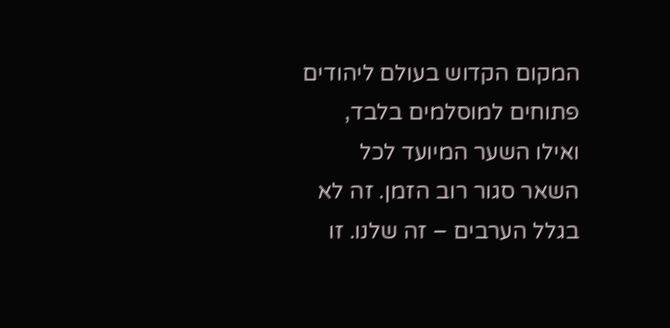המקום הקדוש בעולם ליהודים פתוחים למוסלמים בלבד, ואילו השער המיועד לכל השאר סגור רוב הזמן. זה לא בגלל הערבים – זה שלנו. זו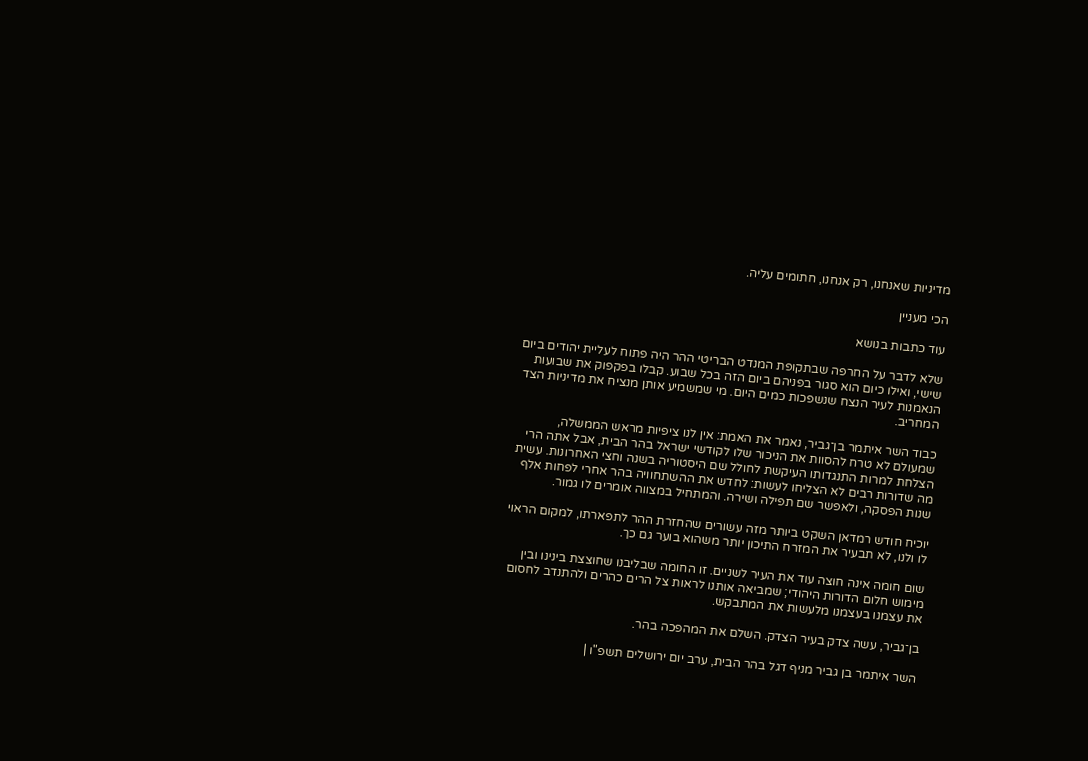מדיניות שאנחנו, רק אנחנו, חתומים עליה.

הכי מעניין

עוד כתבות בנושא

שלא לדבר על החרפה שבתקופת המנדט הבריטי ההר היה פתוח לעליית יהודים ביום שישי, ואילו כיום הוא סגור בפניהם ביום הזה בכל שבוע. קבלו בפקפוק את שבועות הנאמנות לעיר הנצח שנשפכות כמים היום. מי שמשמיע אותן מנציח את מדיניות הצד המחריב.

כבוד השר איתמר בן־גביר, נאמר את האמת: אין לנו ציפיות מראש הממשלה, שמעולם לא טרח להסוות את הניכור שלו לקודשי ישראל בהר הבית, אבל אתה הרי הצלחת למרות התנגדותו העיקשת לחולל שם היסטוריה בשנה וחצי האחרונות. עשית מה שדורות רבים לא הצליחו לעשות: לחדש את ההשתחוויה בהר אחרי לפחות אלף שנות הפסקה, ולאפשר שם תפילה ושירה. והמתחיל במצווה אומרים לו גמור.

יוכיח חודש רמדאן השקט ביותר מזה עשורים שהחזרת ההר לתפארתו, למקום הראוי לו ולנו, לא תבעיר את המזרח התיכון יותר משהוא בוער גם כך.

שום חומה אינה חוצה עוד את העיר לשניים. זו החומה שבליבנו שחוצצת בינינו ובין מימוש חלום הדורות היהודי; שמביאה אותנו לראות צל הרים כהרים ולהתנדב לחסום את עצמנו בעצמנו מלעשות את המתבקש.

בן־גביר, עשה צדק בעיר הצדק. השלם את המהפכה בהר.

השר איתמר בן גביר מניף דגל בהר הבית, ערב יום ירושלים תשפ"ו |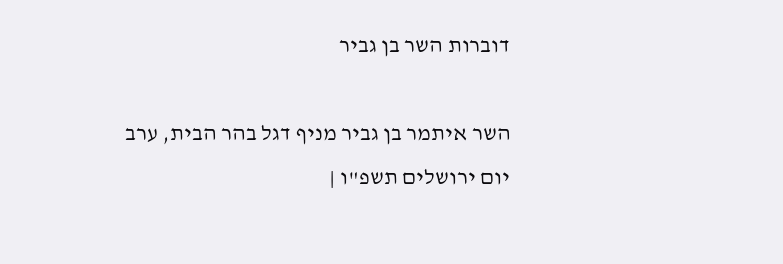דוברות השר בן גביר

השר איתמר בן גביר מניף דגל בהר הבית, ערב יום ירושלים תשפ"ו |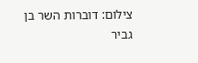צילום: דוברות השר בן גביר